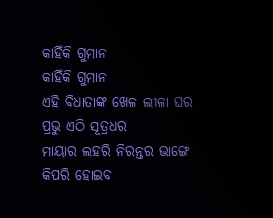କାହିଁକି ଗୁମାନ
କାହିଁକି ଗୁମାନ
ଏହି ବିଧାତାଙ୍କ ଖେଳ ଲୀଳା ଘର
ପ୍ରଭୁ ଏଠି ସୂତ୍ରଧର
ମାୟାର ଲହରି ନିରନ୍ତର ଭାଙ୍ଗେ
କିପରି ହୋଇବ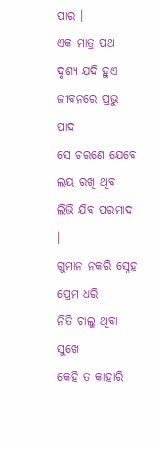ପାର ।
ଏକ ମାତ୍ର ପଥ ଦୃଶ୍ୟ ଯଦି ହୁଏ
ଜୀବନରେ ପ୍ରଭୁ ପାଦ
ସେ ଚରଣେ ଯେବେ ଲୟ ରଖି ଥିବ
ଲିଭି ଯିବ ପରମାଦ ।
ଗୁମାନ ନକରି ସ୍ନେହ ପ୍ରେମ ଧରି
ନିତି ଚାଲୁ ଥିବା ସୁଖେ
କେହି ତ କାହାରି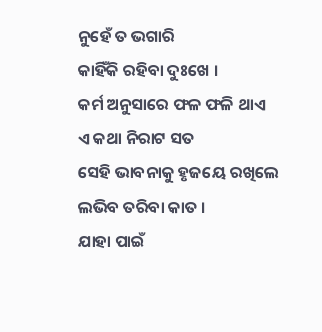ନୁହେଁ ତ ଭଗାରି
କାହିଁକି ରହିବା ଦୁଃଖେ ।
କର୍ମ ଅନୁସାରେ ଫଳ ଫଳି ଥାଏ
ଏ କଥା ନିରାଟ ସତ
ସେହି ଭାବନାକୁ ହୃଜୟେ ରଖିଲେ
ଲଭିବ ତରିବା କାତ ।
ଯାହା ପାଇଁ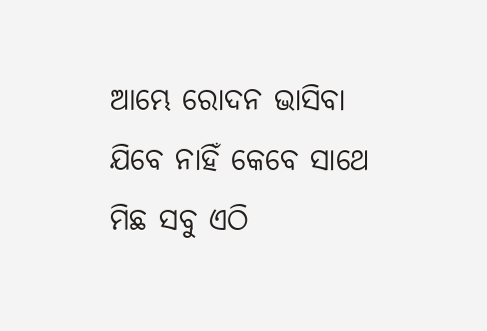ଆମ୍ଭେ ରୋଦନ ଭାସିବା
ଯିବେ ନାହିଁ କେବେ ସାଥେ
ମିଛ ସବୁ ଏଠି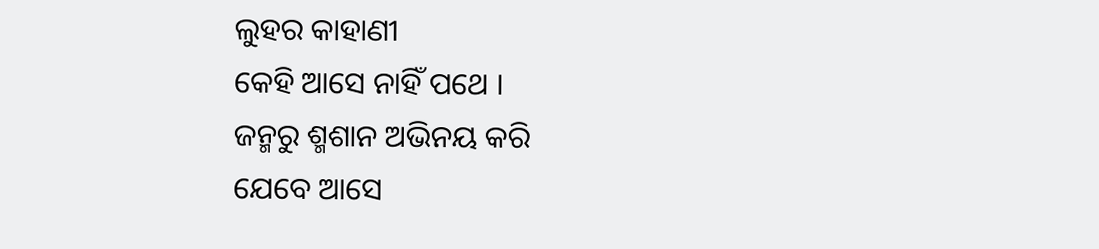ଲୁହର କାହାଣୀ
କେହି ଆସେ ନାହିଁ ପଥେ ।
ଜନ୍ମରୁ ଶ୍ମଶାନ ଅଭିନୟ କରି
ଯେବେ ଆସେ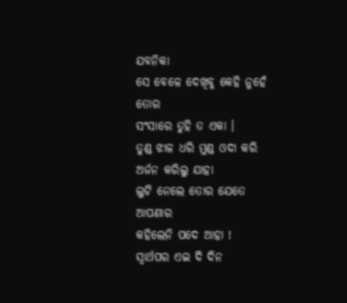ଯବନିକା
ସେ ବେଳେ ଦେଖିବୁ କେହି ନୁହେଁ ତୋର
ସଂସାରେ ତୁହି ତ ଏକା ।
ତୁଣ୍ଡ ଝାଳ ଧରି ମୁଣ୍ଡ ଓଦା କରି
ଅର୍ଜନ କରିଲୁ ଯାହା
ଲୁଟି ନେଲେ ତୋର ଯେତେ ଆପଣାର
କହିଲେନି ପଦେ ଆହା !
ସ୍ଵାର୍ଥପର ଏଇ ଦି ଦିନ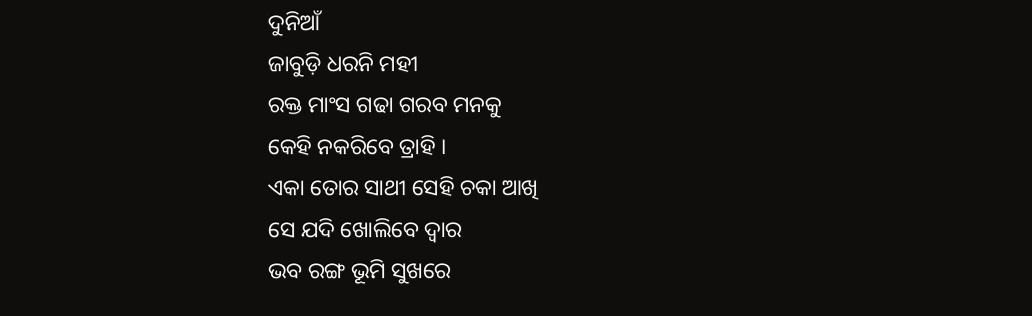ଦୁନିଆଁ
ଜାବୁଡ଼ି ଧରନି ମହୀ
ରକ୍ତ ମାଂସ ଗଢା ଗରବ ମନକୁ
କେହି ନକରିବେ ତ୍ରାହି ।
ଏକା ତୋର ସାଥୀ ସେହି ଚକା ଆଖି
ସେ ଯଦି ଖୋଲିବେ ଦ୍ଵାର
ଭବ ରଙ୍ଗ ଭୂମି ସୁଖରେ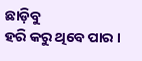ଛାଡ଼ିବୁ
ହରି କରୁ ଥିବେ ପାର ।